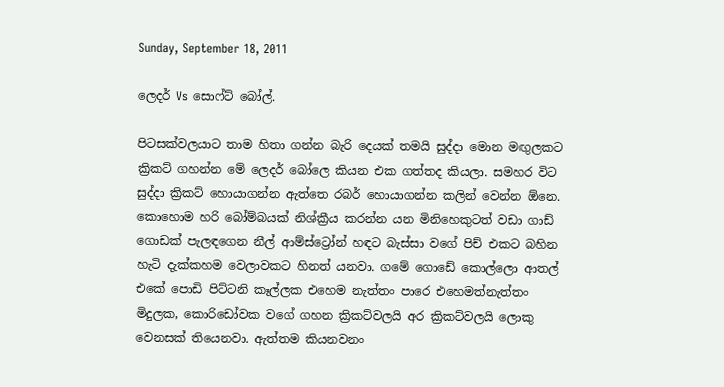Sunday, September 18, 2011

ලෙදර් Vs සොෆ්ට් බෝල්.

පිටසක්වලයාට තාම හිතා ගන්න බැරි දෙයක් තමයි සුද්දා මොන මඟුලකට ක්‍රිකට් ගහන්න මේ ලෙදර් බෝලෙ කියන එක ගත්තද කියලා. සමහර විට සුද්දා ක්‍රිකට් හොයාගන්න ඇත්තෙ රබර් හොයාගන්න කලින් වෙන්න ඕනෙ. කොහොම හරි බෝම්බයක් නිශ්ක්‍රීය කරන්න යන මිනිහෙකුටත් වඩා ගාඩ් ගොඩක් පැලඳගෙන නීල් ආම්ස්ට්‍රෝන් හඳට බැස්සා වගේ පිච් එකට බහින හැටි දැක්කහම වෙලාවකට හිනත් යනවා. ගමේ ගොඩේ කොල්ලො ආතල් එකේ පොඩි පිට්ටනි කෑල්ලක එහෙම නැත්තං පාරෙ එහෙමත්නැත්තං මිදුලක, කොරිඩෝවක වගේ ගහන ක්‍රිකට්වලයි අර ක්‍රිකට්වලයි ලොකු වෙනසක් තියෙනවා. ඇත්තම කියනවනං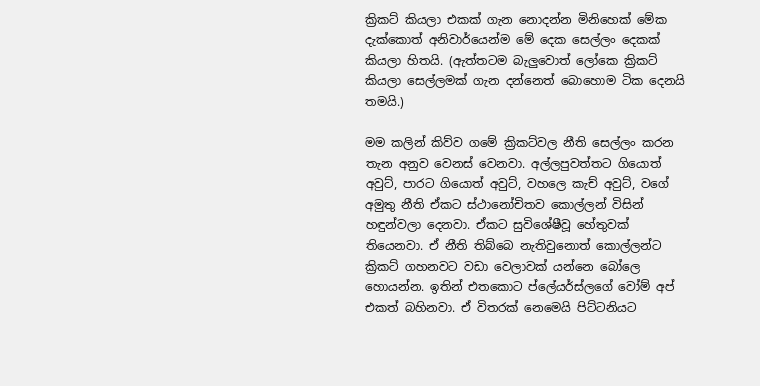ක්‍රිකට් කියලා එකක් ගැන නොදන්න මිනිහෙක් මේක දැක්කොත් අනිවාර්යෙන්ම මේ දෙක සෙල්ලං දෙකක් කියලා හිතයි. (ඇත්තටම බැලුවොත් ලෝකෙ ක්‍රිකට් කියලා සෙල්ලමක් ගැන දන්නෙත් බොහොම ටික දෙනයි තමයි.)

මම කලින් කිව්ව ගමේ ක්‍රිකට්වල නීති සෙල්ලං කරන තැන අනුව වෙනස් වෙනවා. අල්ලපුවත්තට ගියොත් අවුට්, පාරට ගියොත් අවුට්, වහලෙ කැච් අවුට්, වගේ අමුතු නීති ඒකට ස්ථානෝචිතව කොල්ලන් විසින් හඳුන්වලා දෙනවා. ඒකට සුවිශේෂීවූ හේතුවක් තියෙනවා. ඒ නීති තිබ්බෙ නැතිවුනොත් කොල්ලන්ට ක්‍රිකට් ගහනවට වඩා වෙලාවක් යන්නෙ බෝලෙ හොයන්න. ඉතින් එතකොට ප්ලේයර්ස්ලගේ වෝම් අප් එකත් බහිනවා. ඒ විතරක් නෙමෙයි පිට්ටනියට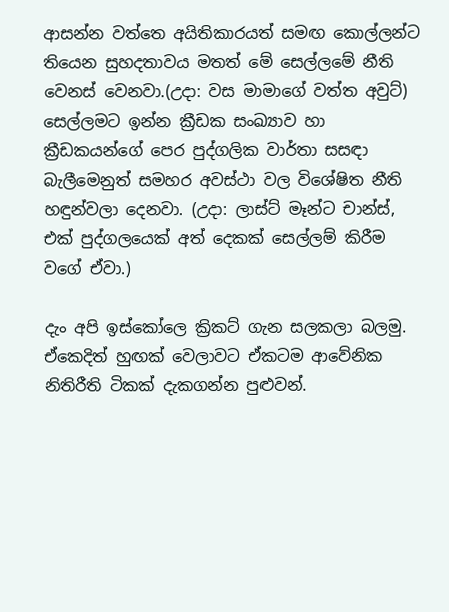ආසන්න වත්තෙ අයිතිකාරයත් සමඟ කොල්ලන්ට තියෙන සුහදතාවය මතත් මේ සෙල්ලමේ නීති වෙනස් වෙනවා.(උදා: වස මාමාගේ වත්ත අවුට්) සෙල්ලමට ඉන්න ක්‍රීඩක සංඛ්‍යාව හා ක්‍රීඩකයන්ගේ පෙර පුද්ගලික වාර්තා සසඳා බැලීමෙනුත් සමහර අවස්ථා වල විශේෂිත නීති හඳුන්වලා දෙනවා. (උදා: ලාස්ට් මෑන්ට චාන්ස්, එක් පුද්ගලයෙක් අත් දෙකක් සෙල්ලම් කිරීම වගේ ඒවා.)

දැං අපි ඉස්කෝලෙ ක්‍රිකට් ගැන සලකලා බලමු. ඒකෙදිත් හුඟක් වෙලාවට ඒකටම ආවේනික නිතිරීති ටිකක් දැකගන්න පුළුවන්.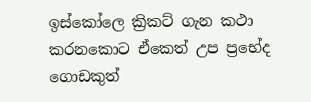ඉස්කෝලෙ ක්‍රිකට් ගැන කථා කරනකොට ඒකෙත් උප ප්‍රභේද ගොඩකුත්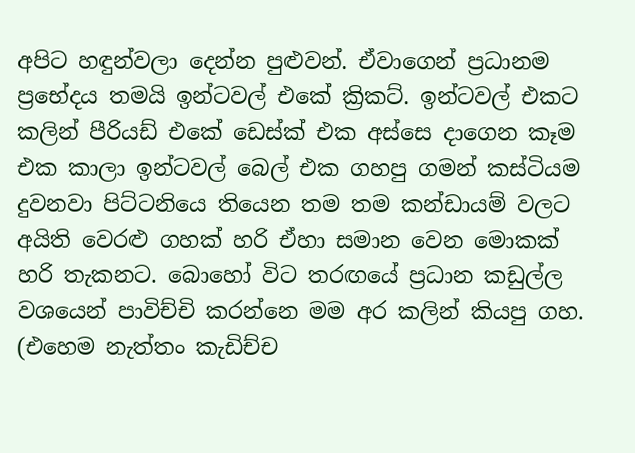අපිට හඳුන්වලා දෙන්න පුළුවන්. ඒවාගෙන් ප්‍රධානම ප්‍රභේදය තමයි ඉන්ටවල් එකේ ක්‍රිකට්. ඉන්ටවල් එකට කලින් පීරියඩ් එකේ ඩෙස්ක් එක අස්සෙ දාගෙන කෑම එක කාලා ඉන්ටවල් බෙල් එක ගහපු ගමන් කස්ටියම දුවනවා පිට්ටනි‍යෙ තියෙන තම තම කන්ඩායම් වලට අයිති වෙරළු ගහක් හරි ඒහා සමාන වෙන මොකක් හරි තැකනට. බොහෝ විට තරඟයේ ප්‍රධාන කඩුල්ල වශයෙන් පාවිච්චි කරන්නෙ මම අර කලින් කියපු ගහ. (එහෙම නැත්තං කැඩිච්ච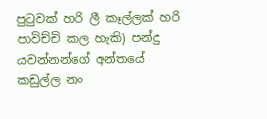පුටුවක් හරි ලී කෑල්ලක් හරි පාවිච්චි කල හැකි) පන්දු යවන්නන්ගේ අන්තයේ කඩුල්ල නං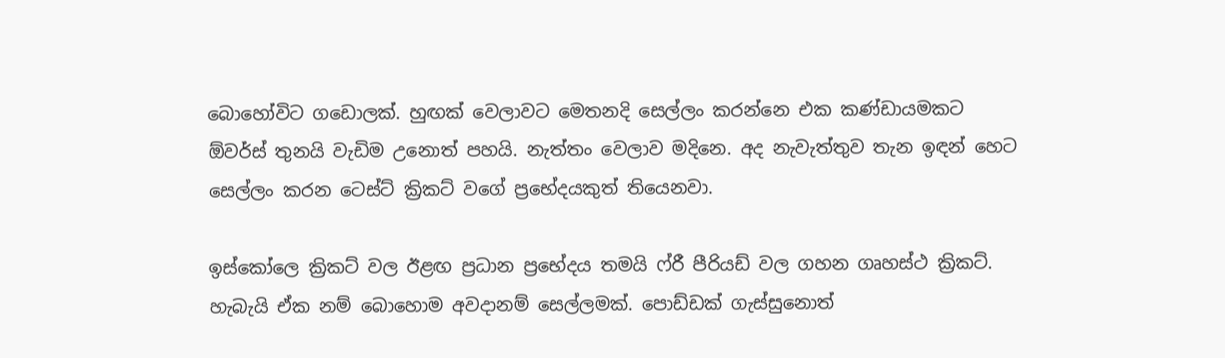බොහෝවිට ගඩොලක්. හුඟක් වෙලාවට මෙතනදි සෙල්ලං කරන්නෙ එක කණ්ඩායමකට ඕවර්ස් තුනයි වැඩිම උනොත් පහයි. නැත්තං වෙලාව මදිනෙ. අද නැවැත්තුව තැන ඉඳන් හෙට සෙල්ලං කරන ටෙස්ට් ක්‍රිකට් වගේ ප්‍රභේදයකුත් තියෙනවා.

ඉස්කෝලෙ ක්‍රිකට් වල ඊළඟ ප්‍රධාන ප්‍රභේදය තමයි ෆ්රී පීරියඩ් වල ගහන ගෘහස්ථ ක්‍රිකට්. හැබැයි ඒක නම් බොහොම අවදානම් සෙල්ලමක්. පොඩ්ඩක් ගැස්සුනොත්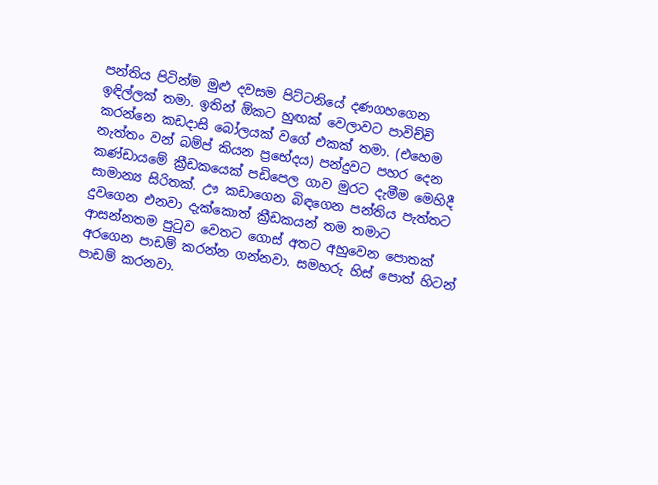පන්තිය පිටින්ම මුළු දවසම පිට්ටනියේ දණගහගෙන ඉඳිල්ලක් තමා. ඉතින් ඕකට හුඟක් වෙලාවට පාවිච්චි කරන්නෙ කඩදාසි බෝලයක් වගේ එකක් තමා. (එහෙම නැත්තං වන් බම්ප් කියන ප්‍රභේදය) පන්දුවට පහර දෙන කණ්ඩායමේ ක්‍රීඩකයෙක් පඩිපෙල ගාව මුරට දැමීම මෙහිදී සාමාන්‍ය සිරිතක්. ඌ කඩාගෙන බිඳගෙන පන්තිය පැත්තට දුවගෙන එනවා දැක්කොත් ක්‍රීඩකයන් තම තමාට ආසන්නතම පුටුව වෙතට ගොස් අතට අහුවෙන පොතක් අරගෙන පාඩම් කරන්න ගන්නවා. සමහරු හිස් පොත් හිටන් පාඩම් කරනවා.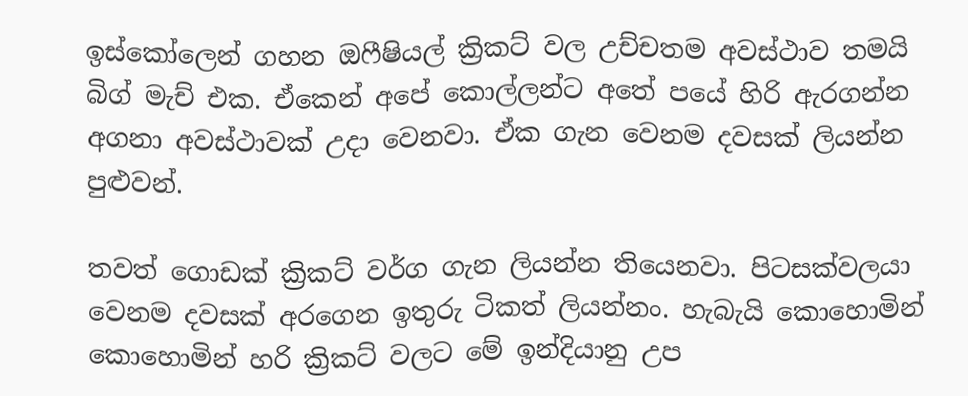ඉස්කෝලෙන් ගහන ඔෆීෂියල් ක්‍රිකට් වල උච්චතම අවස්ථාව තමයි බිග් මැච් එක. ඒකෙන් අපේ කොල්ලන්ට අතේ පයේ හිරි ඇරගන්න අගනා අවස්ථාවක් උදා වෙනවා. ඒක ගැන වෙනම දවසක් ලියන්න පුළුවන්.

තවත් ගොඩක් ක්‍රිකට් වර්ග ගැන ලියන්න තියෙනවා. පිටසක්වලයා වෙනම දවසක් අරගෙන ඉතුරු ටිකත් ලියන්නං. හැබැයි කොහොමින් කොහොමින් හරි ක්‍රිකට් වලට මේ ඉන්දියානු උප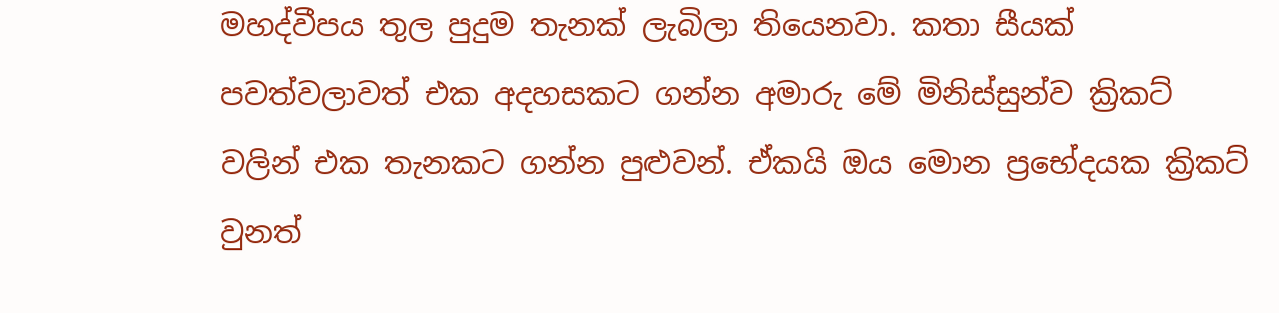මහද්වීපය තුල පුදුම තැනක් ලැබිලා තියෙනවා. කතා සීයක් පවත්වලාවත් එක අදහසකට ගන්න අමාරු මේ මිනිස්සුන්ව ක්‍රිකට් වලින් එක තැනකට ගන්න පුළුවන්. ඒකයි ඔය මොන ප්‍රභේදයක ක්‍රිකට් වුනත්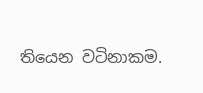තියෙන වටිනාකම.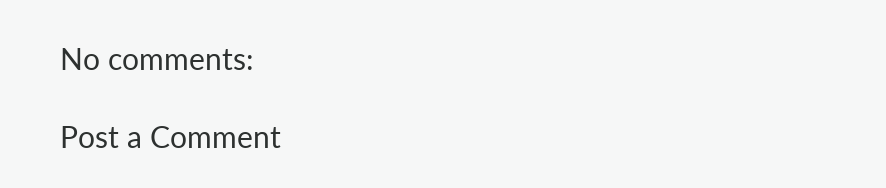No comments:

Post a Comment